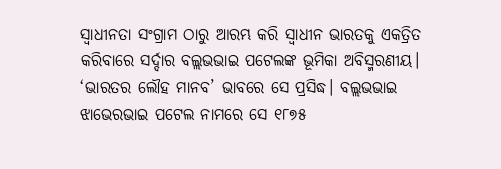ସ୍ବାଧୀନତା ସଂଗ୍ରାମ ଠାରୁ ଆରମ୍ଭ କରି ସ୍ବାଧୀନ ଭାରତକୁ ଏକତ୍ରିତ କରିବାରେ ସର୍ଦ୍ଦାର ବଲ୍ଲଭଭାଇ ପଟେଲଙ୍କ ଭୂମିକା ଅବିସ୍ମରଣୀୟ। ‘ଭାରତର ଲୌହ ମାନବ’ ଭାବରେ ସେ ପ୍ରସିଦ୍ଧ। ବଲ୍ଲଭଭାଇ ଝାଭେରଭାଇ ପଟେଲ ନାମରେ ସେ ୧୮୭୫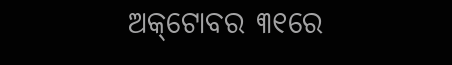ଅକ୍‌ଟୋବର ୩୧ରେ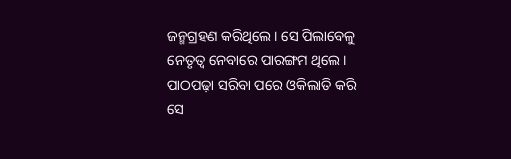ଜନ୍ମଗ୍ରହଣ କରିଥିଲେ। ସେ ପିଲାବେଳୁ ନେତୃତ୍ବ ନେବାରେ ପାରଙ୍ଗମ ଥିଲେ। ପାଠପଢ଼ା ସରିବା ପରେ ଓକିଲାତି କରି ସେ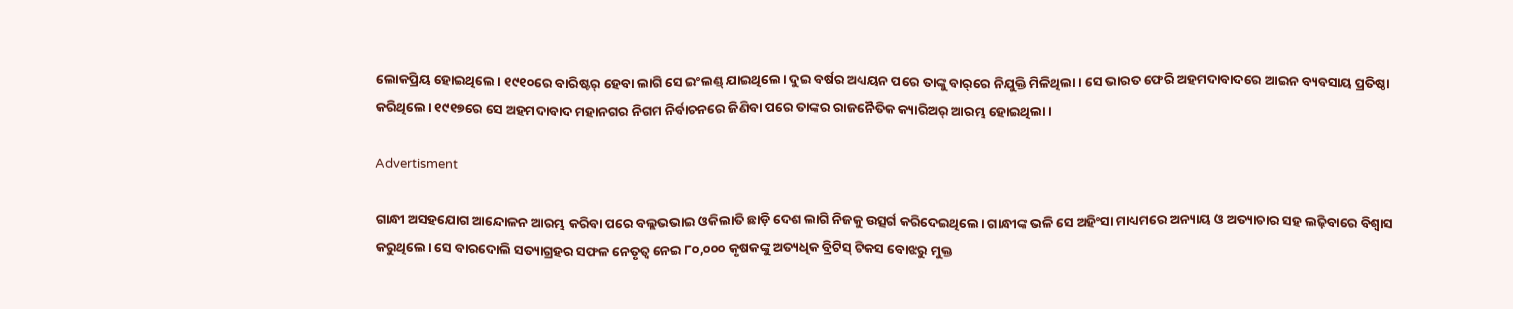ଲୋକପ୍ରିୟ ହୋଇଥିଲେ। ୧୯୧୦ରେ ବାରିଷ୍ଟର୍ ହେବା ଲାଗି ସେ ଇଂଲଣ୍ଡ୍ ଯାଇଥିଲେ। ଦୁଇ ବର୍ଷର ଅଧ୍ୟୟନ ପରେ ତାଙ୍କୁ ବାର୍‌ରେ ନିଯୁକ୍ତି ମିଳିଥିଲା। ସେ ଭାରତ ଫେରି ଅହମଦାବାଦରେ ଆଇନ ବ୍ୟବସାୟ ପ୍ରତିଷ୍ଠା କରିଥିଲେ। ୧୯୧୭ରେ ସେ ଅହମଦାବାଦ ମହାନଗର ନିଗମ ନିର୍ବାଚନରେ ଜିଣିବା ପରେ ତାଙ୍କର ରାଜନୈତିକ କ୍ୟାରିଅର୍ ଆରମ୍ଭ ହୋଇଥିଲା।

Advertisment

ଗାନ୍ଧୀ ଅସହଯୋଗ ଆନ୍ଦୋଳନ ଆରମ୍ଭ କରିବା ପରେ ବଲ୍ଲଭଭାଇ ଓକିଲାତି ଛାଡ଼ି ଦେଶ ଲାଗି ନିଜକୁ ଉତ୍ସର୍ଗ କରିଦେଇଥିଲେ। ଗାନ୍ଧୀଙ୍କ ଭଳି ସେ ଅହିଂସା ମାଧ୍ୟମରେ ଅନ୍ୟାୟ ଓ ଅତ୍ୟାଚାର ସହ ଲଢ଼ିବାରେ ବିଶ୍ବାସ କରୁଥିଲେ। ସେ ବାରଦୋଲି ସତ୍ୟାଗ୍ରହର ସଫଳ ନେତୃତ୍ବ ନେଇ ୮୦,୦୦୦ କୃଷକଙ୍କୁ ଅତ୍ୟଧିକ ବ୍ରିଟିସ୍ ଟିକସ ବୋଝରୁ ମୁକ୍ତ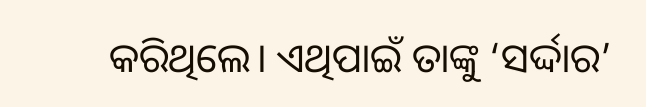କରିଥିଲେ। ଏଥିପାଇଁ ତାଙ୍କୁ ‘ସର୍ଦ୍ଦାର’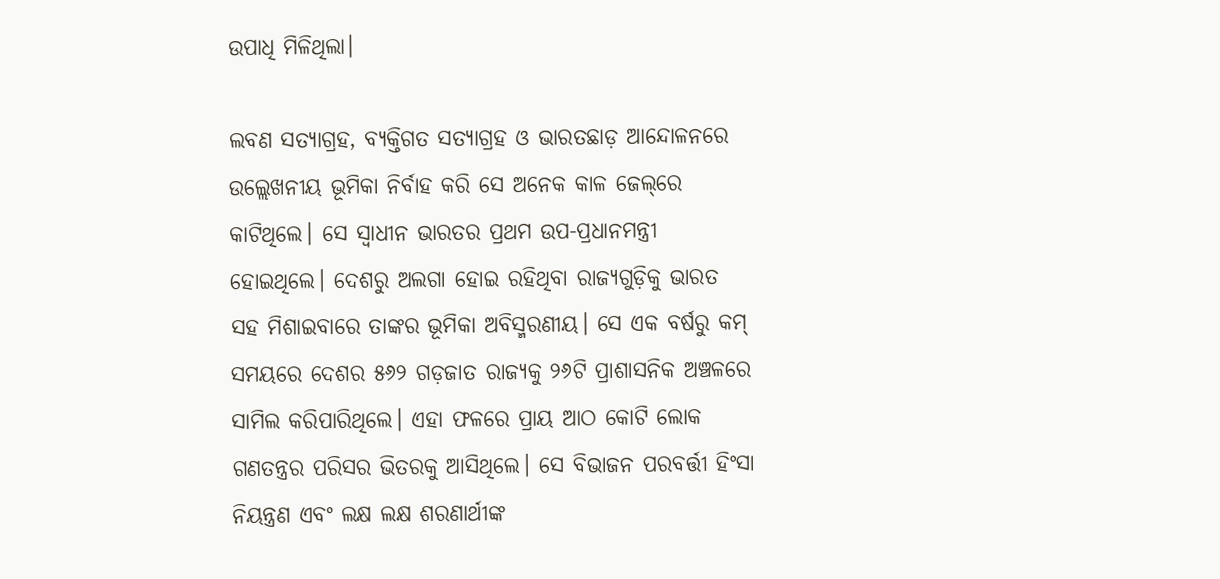ଉପାଧି ମିଳିଥିଲା।

ଲବଣ ସତ୍ୟାଗ୍ରହ, ବ୍ୟକ୍ତିଗତ ସତ୍ୟାଗ୍ରହ ଓ ଭାରତଛାଡ଼ ଆନ୍ଦୋଳନରେ ଉଲ୍ଲେଖନୀୟ ଭୂମିକା ନିର୍ବାହ କରି ସେ ଅନେକ କାଳ ଜେଲ୍‌ରେ କାଟିଥିଲେ। ସେ ସ୍ବାଧୀନ ଭାରତର ପ୍ରଥମ ଉପ-ପ୍ରଧାନମନ୍ତ୍ରୀ ହୋଇଥିଲେ। ଦେଶରୁ ଅଲଗା ହୋଇ ରହିଥିବା ରାଜ୍ୟଗୁଡ଼ିକୁ ଭାରତ ସହ ମିଶାଇବାରେ ତାଙ୍କର ଭୂମିକା ଅବିସ୍ମରଣୀୟ। ସେ ଏକ ବର୍ଷରୁ କମ୍ ସମୟରେ ଦେଶର ୫୬୨ ଗଡ଼ଜାତ ରାଜ୍ୟକୁ ୨୬ଟି ପ୍ରାଶାସନିକ ଅଞ୍ଚଳରେ ସାମିଲ କରିପାରିଥିଲେ। ଏହା ଫଳରେ ପ୍ରାୟ ଆଠ କୋଟି ଲୋକ ଗଣତନ୍ତ୍ରର ପରିସର ଭିତରକୁ ଆସିଥିଲେ। ସେ ବିଭାଜନ ପରବର୍ତ୍ତୀ ହିଂସା ନିୟନ୍ତ୍ରଣ ଏବଂ ଲକ୍ଷ ଲକ୍ଷ ଶରଣାର୍ଥୀଙ୍କ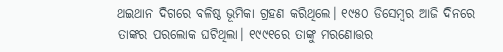ଥଇଥାନ ଦିଗରେ ବଳିଷ୍ଠ ଭୂମିକା ଗ୍ରହଣ କରିଥିଲେ। ୧୯୫୦ ଡିସେମ୍ବର ଆଜି ଦିନରେ ତାଙ୍କର ପରଲୋକ ଘଟିଥିଲା। ୧୯୯୧ରେ ତାଙ୍କୁ ମରଣୋତ୍ତର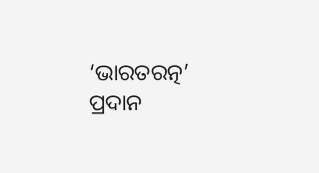‘ଭାରତରତ୍ନ’ ପ୍ରଦାନ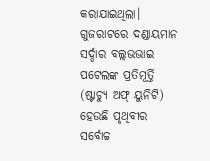କରାଯାଇଥିଲା। ଗୁଜରାଟରେ ଦଣ୍ଡାୟମାନ ସର୍ଦ୍ଦାର ବଲ୍ଲଭଭାଇ ପଟେଲଙ୍କ ପ୍ରତିମୂର୍ତ୍ତି (ଷ୍ଟାଚ୍ୟୁ ଅଫ୍‌ ୟୁନିଟି) ହେଉଛି ପୃଥିବୀର ସର୍ବୋଚ୍ଚ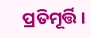ପ୍ରତିମୂର୍ତ୍ତି।